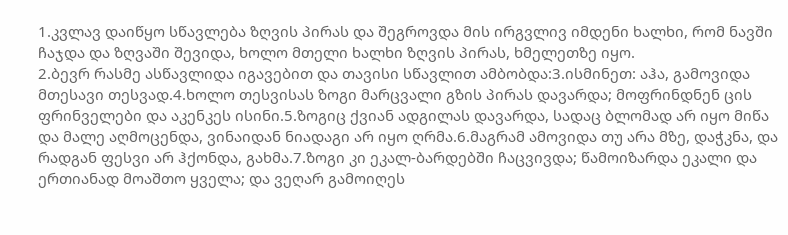1.კვლავ დაიწყო სწავლება ზღვის პირას და შეგროვდა მის ირგვლივ იმდენი ხალხი, რომ ნავში ჩაჯდა და ზღვაში შევიდა, ხოლო მთელი ხალხი ზღვის პირას, ხმელეთზე იყო.
2.ბევრ რასმე ასწავლიდა იგავებით და თავისი სწავლით ამბობდა:3.ისმინეთ: აჰა, გამოვიდა მთესავი თესვად.4.ხოლო თესვისას ზოგი მარცვალი გზის პირას დავარდა; მოფრინდნენ ცის ფრინველები და აკენკეს ისინი.5.ზოგიც ქვიან ადგილას დავარდა, სადაც ბლომად არ იყო მიწა და მალე აღმოცენდა, ვინაიდან ნიადაგი არ იყო ღრმა.6.მაგრამ ამოვიდა თუ არა მზე, დაჭკნა, და რადგან ფესვი არ ჰქონდა, გახმა.7.ზოგი კი ეკალ-ბარდებში ჩაცვივდა; წამოიზარდა ეკალი და ერთიანად მოაშთო ყველა; და ვეღარ გამოიღეს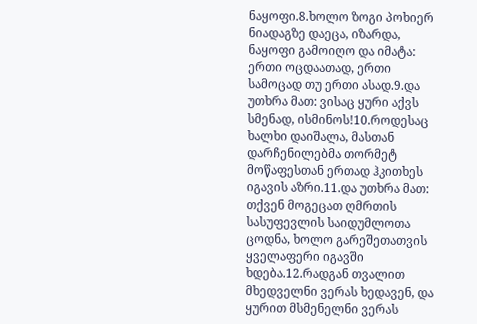ნაყოფი.8.ხოლო ზოგი პოხიერ ნიადაგზე დაეცა, იზარდა, ნაყოფი გამოიღო და იმატა: ერთი ოცდაათად, ერთი სამოცად თუ ერთი ასად.9.და უთხრა მათ: ვისაც ყური აქვს სმენად, ისმინოს!10.როდესაც ხალხი დაიშალა, მასთან დარჩენილებმა თორმეტ მოწაფესთან ერთად ჰკითხეს იგავის აზრი.11.და უთხრა მათ: თქვენ მოგეცათ ღმრთის სასუფევლის საიდუმლოთა ცოდნა, ხოლო გარეშეთათვის ყველაფერი იგავში ხდება.12.რადგან თვალით მხედველნი ვერას ხედავენ, და ყურით მსმენელნი ვერას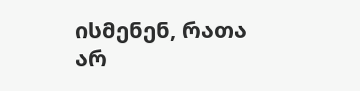ისმენენ, რათა არ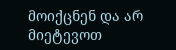მოიქცნენ და არ მიეტევოთ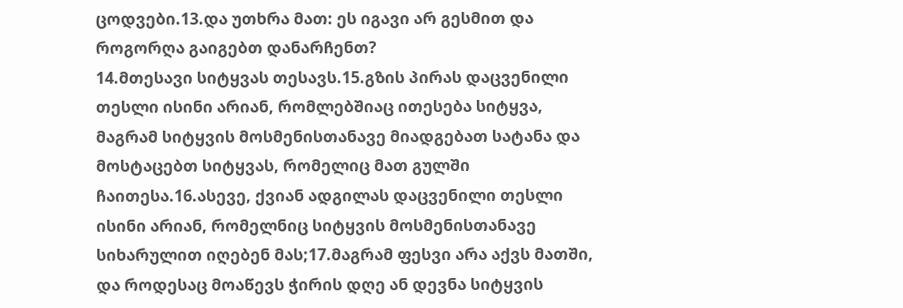ცოდვები.13.და უთხრა მათ: ეს იგავი არ გესმით და როგორღა გაიგებთ დანარჩენთ?
14.მთესავი სიტყვას თესავს.15.გზის პირას დაცვენილი თესლი ისინი არიან, რომლებშიაც ითესება სიტყვა, მაგრამ სიტყვის მოსმენისთანავე მიადგებათ სატანა და მოსტაცებთ სიტყვას, რომელიც მათ გულში ჩაითესა.16.ასევე, ქვიან ადგილას დაცვენილი თესლი ისინი არიან, რომელნიც სიტყვის მოსმენისთანავე სიხარულით იღებენ მას;17.მაგრამ ფესვი არა აქვს მათში, და როდესაც მოაწევს ჭირის დღე ან დევნა სიტყვის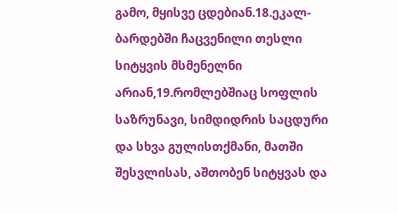გამო, მყისვე ცდებიან.18.ეკალ-ბარდებში ჩაცვენილი თესლი სიტყვის მსმენელნი არიან,19.რომლებშიაც სოფლის საზრუნავი, სიმდიდრის საცდური და სხვა გულისთქმანი, მათში შესვლისას, აშთობენ სიტყვას და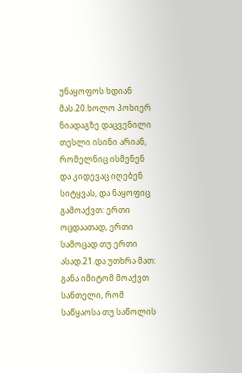უნაყოფოს ხდიან მას.20.ხოლო პოხიერ ნიადაგზე დაცვენილი თესლი ისინი არიან, რომელნიც ისმენენ და კიდევაც იღებენ სიტყვას, და ნაყოფიც გამოაქვთ: ერთი ოცდაათად, ერთი სამოცად თუ ერთი ასად.21.და უთხრა მათ: განა იმიტომ მოაქვთ სანთელი, რომ საწყაოსა თუ საწოლის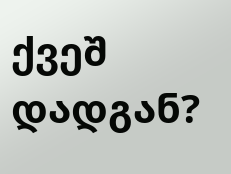ქვეშ დადგან?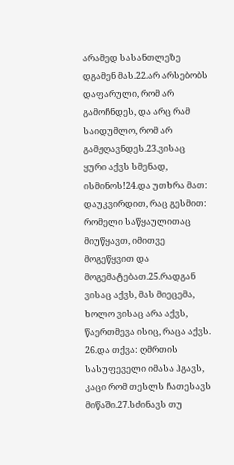არამედ სასანთლეზე დგამენ მას.22.არ არსებობს დაფარული, რომ არ გამოჩნდეს, და არც რამ საიდუმლო, რომ არ გამჟღავნდეს.23.ვისაც ყური აქვს სმენად, ისმინოს!24.და უთხრა მათ: დაუკვირდით, რაც გესმით: რომელი საწყაულითაც მიუწყავთ, იმითვე მოგეწყვით და მოგემატებათ.25.რადგან ვისაც აქვს, მას მიეცემა, ხოლო ვისაც არა აქვს, წაერთმევა ისიც, რაცა აქვს.
26.და თქვა: ღმრთის სასუფეველი იმასა ჰგავს, კაცი რომ თესლს ჩათესავს მიწაში.27.სძინავს თუ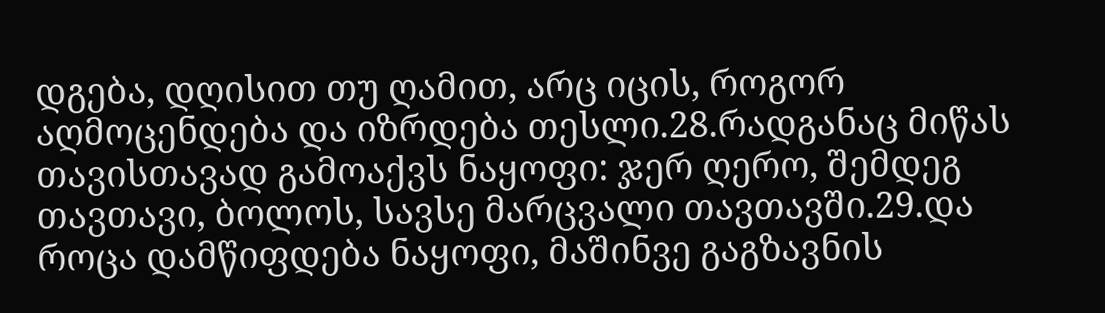დგება, დღისით თუ ღამით, არც იცის, როგორ აღმოცენდება და იზრდება თესლი.28.რადგანაც მიწას თავისთავად გამოაქვს ნაყოფი: ჯერ ღერო, შემდეგ თავთავი, ბოლოს, სავსე მარცვალი თავთავში.29.და როცა დამწიფდება ნაყოფი, მაშინვე გაგზავნის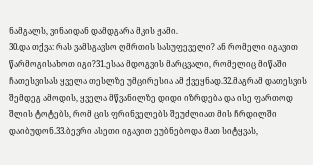ნამგალს, ვინაიდან დამდგარა მკის ჟამი.
30.და თქვა: რას ვამსგავსო ღმრთის სასუფეველი? ან რომელი იგავით წარმოგისახოთ იგი?31.ესაა მდოგვის მარცვალი, რომელიც მიწაში ჩათესვისას ყველა თესლზე უმცირესია ამ ქვეყნად.32.მაგრამ დათესვის შემდეგ ამოდის, ყველა მწვანილზე დიდი იზრდება და ისე ფართოდ შლის ტოტებს, რომ ცის ფრინველებს შეუძლიათ მის ჩრდილში დაიბუდონ.33.ბევრი ასეთი იგავით ეუბნებოდა მათ სიტყვას,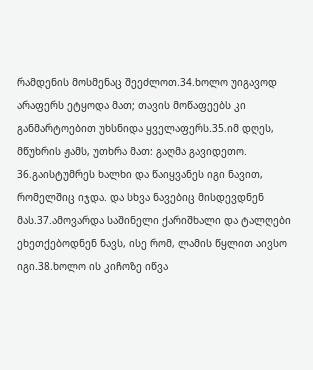რამდენის მოსმენაც შეეძლოთ.34.ხოლო უიგავოდ არაფერს ეტყოდა მათ; თავის მოწაფეებს კი განმარტოებით უხსნიდა ყველაფერს.35.იმ დღეს, მწუხრის ჟამს, უთხრა მათ: გაღმა გავიდეთო.
36.გაისტუმრეს ხალხი და წაიყვანეს იგი ნავით, რომელშიც იჯდა. და სხვა ნავებიც მისდევდნენ მას.37.ამოვარდა საშინელი ქარიშხალი და ტალღები ეხეთქებოდნენ ნავს, ისე რომ, ლამის წყლით აივსო იგი.38.ხოლო ის კიჩოზე იწვა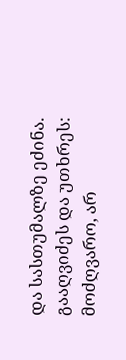და სასთუმალზე ეძინა. გააღვიძეს და უთხრეს: მოძღვარო, არ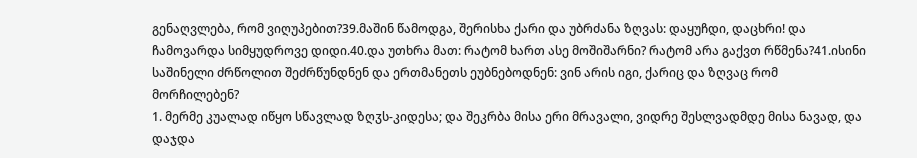გენაღვლება, რომ ვიღუპებით?39.მაშინ წამოდგა, შერისხა ქარი და უბრძანა ზღვას: დაყუჩდი, დაცხრი! და ჩამოვარდა სიმყუდროვე დიდი.40.და უთხრა მათ: რატომ ხართ ასე მოშიშარნი? რატომ არა გაქვთ რწმენა?41.ისინი საშინელი ძრწოლით შეძრწუნდნენ და ერთმანეთს ეუბნებოდნენ: ვინ არის იგი, ქარიც და ზღვაც რომ მორჩილებენ?
1. მერმე კუალად იწყო სწავლად ზღჳს-კიდესა; და შეკრბა მისა ერი მრავალი, ვიდრე შესლვადმდე მისა ნავად, და დაჯდა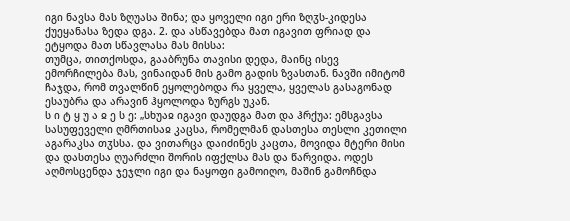იგი ნავსა მას ზღუასა შინა; და ყოველი იგი ერი ზღჳს-კიდესა ქუეყანასა ზედა დგა. 2. და ასწავებდა მათ იგავით ფრიად და ეტყოდა მათ სწავლასა მას მისსა:
თუმცა, თითქოსდა, გააბრუნა თავისი დედა, მაინც ისევ ემორჩილება მას, ვინაიდან მის გამო გადის ზვასთან. ნავში იმიტომ ჩაჯდა, რომ თვალწინ ეყოლებოდა რა ყველა, ყველას გასაგონად ესაუბრა და არავინ ჰყოლოდა ზურგს უკან.
ს ი ტ ყ უ ა ჲ ე ს ე: „სხუაჲ იგავი დაუდგა მათ და ჰრქუა: ემსგავსა სასუფეველი ღმრთისაჲ კაცსა, რომელმან დასთესა თესლი კეთილი აგარაკსა თჳსსა. და ვითარცა დაიძინეს კაცთა, მოვიდა მტერი მისი და დასთესა ღუარძლი შორის იფქლსა მას და წარვიდა. ოდეს აღმოსცენდა ჯეჯლი იგი და ნაყოფი გამოიღო, მაშინ გამოჩნდა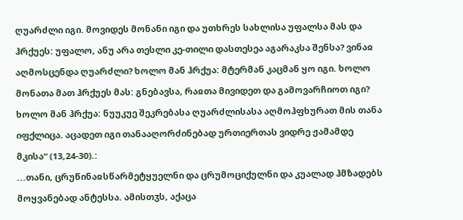ღუარძლი იგი. მოვიდეს მონანი იგი და უთხრეს სახლისა უფალსა მას და ჰრქუეს: უფალო, ანუ არა თესლი კე-თილი დასთესეა აგარაკსა შენსა? ვინაჲ აღმოსცენდა ღუარძლი? ხოლო მან ჰრქუა: მტერმან კაცმან ყო იგი. ხოლო მონათა მათ ჰრქუეს მას: გნებავსა, რაჲთა მივიდეთ და გამოვარჩიოთ იგი? ხოლო მან ჰრქუა: ნუუკუე შეკრებასა ღუარძლისასა აღმოჰფხურათ მის თანა იფქლიცა. აცადეთ იგი თანააღორძინებად ურთიერთას ვიდრე ჟამამდე მკისა“ (13,24-30).:
...თანი, ცრუწინაჲსწარმეტყუელნი და ცრუმოციქულნი და კუალად ჰმზადებს მოყვანებად ანტესსა. ამისთჳს, აქაცა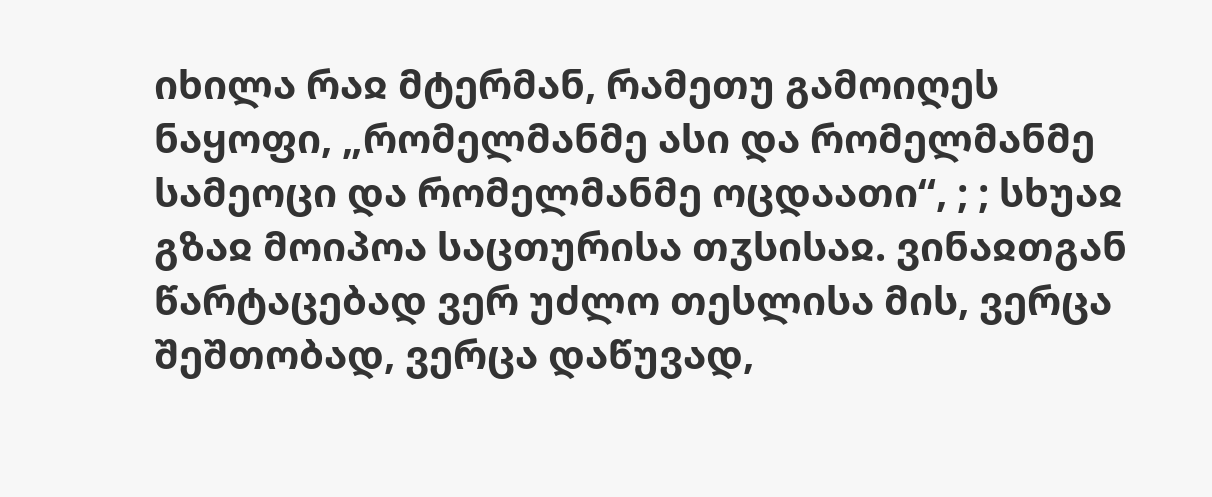იხილა რაჲ მტერმან, რამეთუ გამოიღეს ნაყოფი, „რომელმანმე ასი და რომელმანმე სამეოცი და რომელმანმე ოცდაათი“, ; ; სხუაჲ გზაჲ მოიპოა საცთურისა თჳსისაჲ. ვინაჲთგან წარტაცებად ვერ უძლო თესლისა მის, ვერცა შეშთობად, ვერცა დაწუვად,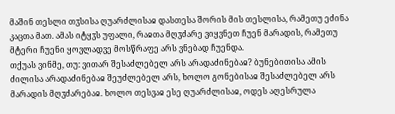მაშინ თესლი თჳსისა ღუარძლისაჲ დასთესა შორის მის თესლისა, რამეთუ ეძინა კაცთა მათ. ამას იტყჳს უფალი, რაჲთა მღჳძარე ვიყვნეთ ჩუენ მარადის, რამეთუ მტერი ჩუენი ყოვლადვე მოსწრაფე არს ვნებად ჩუენდა.
თქუას ვინმე, თუ: ვითარ შესაძლებელ არს არადაძინებაჲ? ბუნებითისა ამის ძილისა არადაძინებაჲ შეუძლებელ არს, ხოლო გონებისაჲ შესაძლებელ არს მარადის მღჳძარებაჲ. ხოლო თესვაჲ ესე ღუარძლისაჲ, ოდეს აღესრულა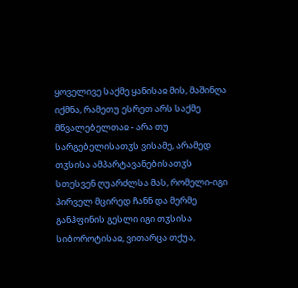ყოველივე საქმე ყანისაჲ მის, მაშინღა იქმნა, რამეთუ ესრეთ არს საქმე მწვალებელთაჲ - არა თუ სარგებელისათჳს ვისამე, არამედ თჳსისა ამპარტავანებისათჳს სთესვენ ღუარძლსა მას, რომელი-იგი პირველ მცირედ ჩანნ და მერმე განჰფინის გესლი იგი თჳსისა სიბოროტისაჲ, ვითარცა თქუა,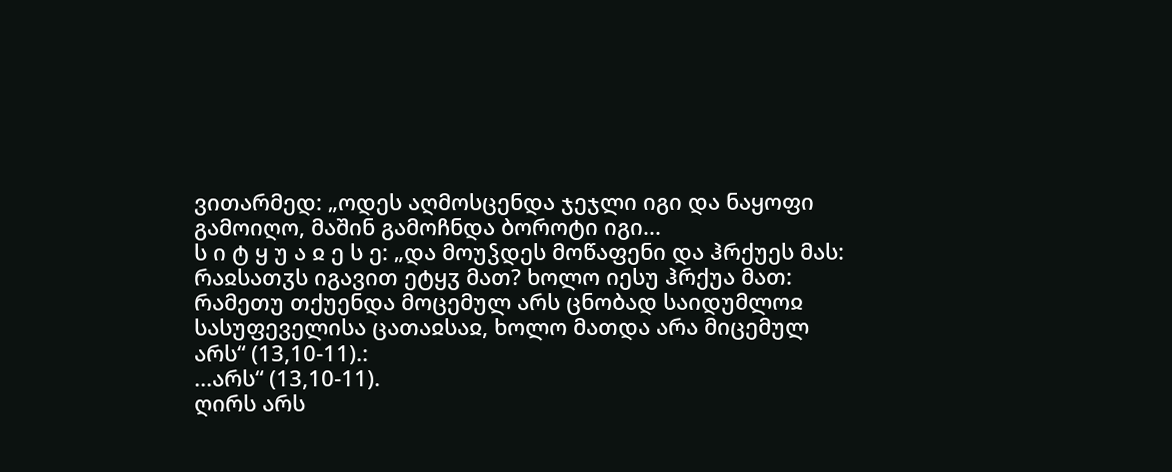ვითარმედ: „ოდეს აღმოსცენდა ჯეჯლი იგი და ნაყოფი გამოიღო, მაშინ გამოჩნდა ბოროტი იგი...
ს ი ტ ყ უ ა ჲ ე ს ე: „და მოუჴდეს მოწაფენი და ჰრქუეს მას: რაჲსათჳს იგავით ეტყჳ მათ? ხოლო იესუ ჰრქუა მათ: რამეთუ თქუენდა მოცემულ არს ცნობად საიდუმლოჲ სასუფეველისა ცათაჲსაჲ, ხოლო მათდა არა მიცემულ არს“ (13,10-11).:
...არს“ (13,10-11).
ღირს არს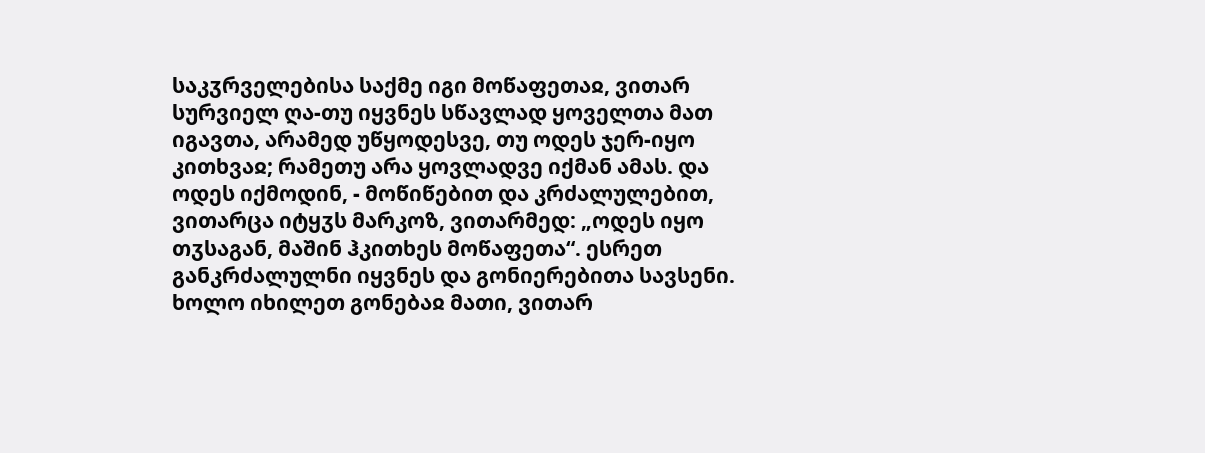საკჳრველებისა საქმე იგი მოწაფეთაჲ, ვითარ სურვიელ ღა-თუ იყვნეს სწავლად ყოველთა მათ იგავთა, არამედ უწყოდესვე, თუ ოდეს ჯერ-იყო კითხვაჲ; რამეთუ არა ყოვლადვე იქმან ამას. და ოდეს იქმოდინ, - მოწიწებით და კრძალულებით, ვითარცა იტყჳს მარკოზ, ვითარმედ: „ოდეს იყო თჳსაგან, მაშინ ჰკითხეს მოწაფეთა“. ესრეთ განკრძალულნი იყვნეს და გონიერებითა სავსენი.
ხოლო იხილეთ გონებაჲ მათი, ვითარ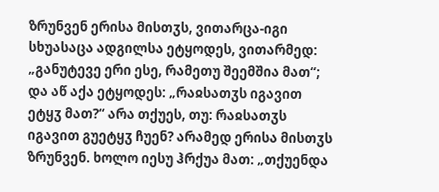ზრუნვენ ერისა მისთჳს, ვითარცა-იგი სხუასაცა ადგილსა ეტყოდეს, ვითარმედ: „განუტევე ერი ესე, რამეთუ შეემშია მათ“; და აწ აქა ეტყოდეს: „რაჲსათჳს იგავით ეტყჳ მათ?“ არა თქუეს, თუ: რაჲსათჳს იგავით გუეტყჳ ჩუენ? არამედ ერისა მისთჳს ზრუნვენ. ხოლო იესუ ჰრქუა მათ: „თქუენდა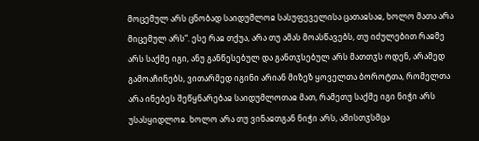მოცემულ არს ცნობად საიდუმლოჲ სასუფეველისა ცათაჲსაჲ, ხოლო მათა არა მიცემულ არს“. ესე რაჲ თქუა, არა თუ ამას მოასწავებს, თუ იძულებით რაჲმე არს საქმე იგი, ანუ განწესებულ და განთჳსებულ არს მათთჳს ოდენ, არამედ გამოაჩინებს, ვითარმედ იგინი არიან მიზეზ ყოველთა ბოროტთა, რომელთა არა ინებეს შეწყნარებაჲ საიდუმლოთაჲ მათ, რამეთუ საქმე იგი ნიჭი არს უსასყიდლოჲ. ხოლო არა თუ ვინაჲთგან ნიჭი არს, ამისთჳსმცა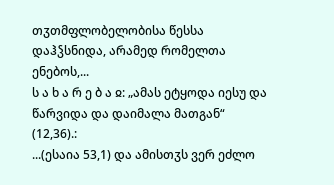თჳთმფლობელობისა წესსა დაჰჴსნიდა, არამედ რომელთა ენებოს,...
ს ა ხ ა რ ე ბ ა ჲ: „ამას ეტყოდა იესუ და წარვიდა და დაიმალა მათგან“ (12,36).:
...(ესაია 53,1) და ამისთჳს ვერ ეძლო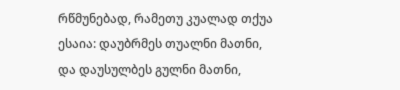რწმუნებად, რამეთუ კუალად თქუა ესაია: დაუბრმეს თუალნი მათნი, და დაუსულბეს გულნი მათნი,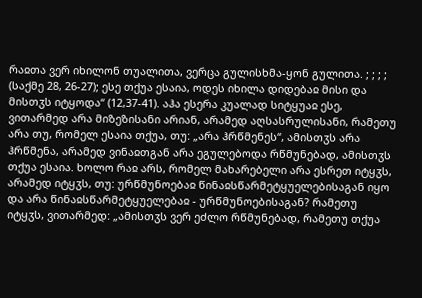რაჲთა ვერ იხილონ თუალითა, ვერცა გულისხმა-ყონ გულითა. ; ; ; ; (საქმე 28, 26-27); ესე თქუა ესაია, ოდეს იხილა დიდებაჲ მისი და მისთჳს იტყოდა“ (12,37-41). აჰა ესერა კუალად სიტყუაჲ ესე, ვითარმედ არა მიზეზისანი არიან, არამედ აღსასრულისანი, რამეთუ არა თუ, რომელ ესაია თქუა, თუ: „არა ჰრწმენეს“, ამისთჳს არა ჰრწმენა, არამედ ვინაჲთგან არა ეგულებოდა რწმუნებად, ამისთჳს თქუა ესაია. ხოლო რაჲ არს, რომელ მახარებელი არა ესრეთ იტყჳს, არამედ იტყჳს, თუ: ურწმუნოებაჲ წინაჲსწარმეტყუელებისაგან იყო და არა წინაჲსწარმეტყუელებაჲ - ურწმუნოებისაგან? რამეთუ იტყჳს, ვითარმედ: „ამისთჳს ვერ ეძლო რწმუნებად, რამეთუ თქუა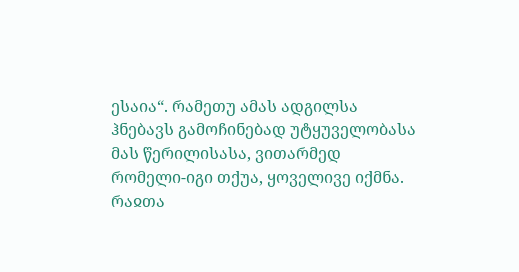ესაია“. რამეთუ ამას ადგილსა ჰნებავს გამოჩინებად უტყუველობასა მას წერილისასა, ვითარმედ რომელი-იგი თქუა, ყოველივე იქმნა. რაჲთა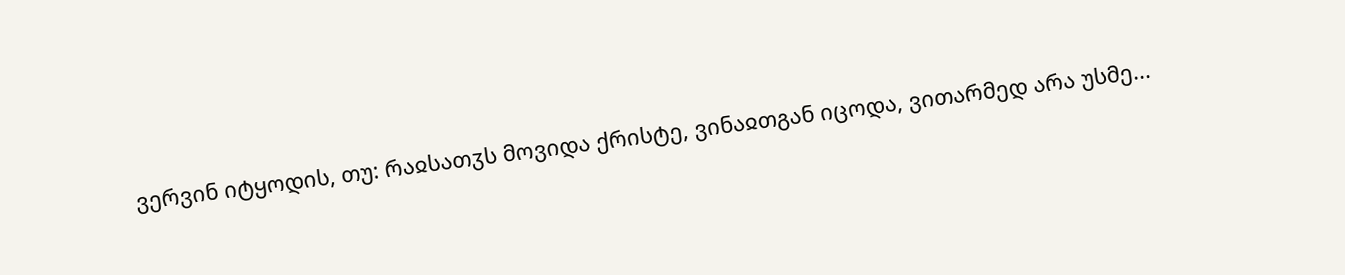ვერვინ იტყოდის, თუ: რაჲსათჳს მოვიდა ქრისტე, ვინაჲთგან იცოდა, ვითარმედ არა უსმე...